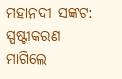ମହାନଦୀ ସଙ୍କଟ: ସ୍ପଷ୍ଟୀକରଣ ମାଗିଲେ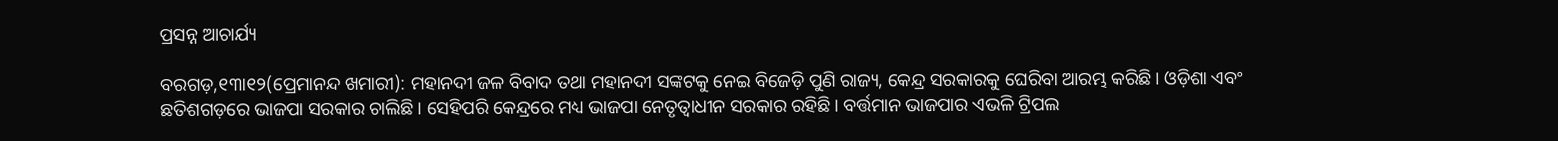ପ୍ରସନ୍ନ ଆଚାର୍ଯ୍ୟ

ବରଗଡ଼,୧୩ା୧୨(ପ୍ରେମାନନ୍ଦ ଖମାରୀ): ମହାନଦୀ ଜଳ ବିବାଦ ତଥା ମହାନଦୀ ସଙ୍କଟକୁ ନେଇ ବିଜେଡ଼ି ପୁଣି ରାଜ୍ୟ, କେନ୍ଦ୍ର ସରକାରକୁ ଘେରିବା ଆରମ୍ଭ କରିଛି। ଓଡ଼ିଶା ଏବଂ ଛତିଶଗଡ଼ରେ ଭାଜପା ସରକାର ଚାଲିଛି। ସେହିପରି କେନ୍ଦ୍ରରେ ମଧ୍ୟ ଭାଜପା ନେତୃତ୍ୱାଧୀନ ସରକାର ରହିଛି। ବର୍ତ୍ତମାନ ଭାଜପାର ଏଭଳି ଟ୍ରିପଲ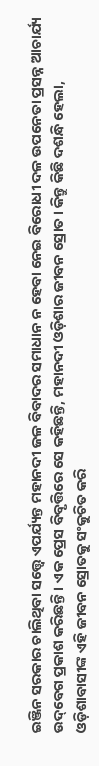ଇଞ୍ଜିନ ସରକାର ଚାଲିଥିବା ସତ୍ତ୍ୱେ ଏପର୍ଯ୍ୟନ୍ତ ମହାନଦୀ ଜଳ ବିବାଦର ସମାଧାନ ନ ହେବା ନେଇ ବିରୋଧୀ ଦଳ ଉପନେତା ପ୍ରସନ୍ନ ଆଚାର୍ଯ୍ୟ ଉଦ୍‌ବେଗ ପ୍ରକାଶ କରିଛନ୍ତି। ଏକ ପ୍ରେସ ବିବୃତ୍ତିରେ ସେ କହିଛନ୍ତି, ମହାନଦୀ ଓଡ଼ିଶାର ଜୀବନ ସ୍ରୋତ। କିନ୍ତୁ କିଛି ଦଶନ୍ଧି ହେଲା, ଓଡ଼ିଶାବାସୀଙ୍କ ଏହି ଜୀବନ ସ୍ରୋତକୁ ସଂକୁଚିତ କରି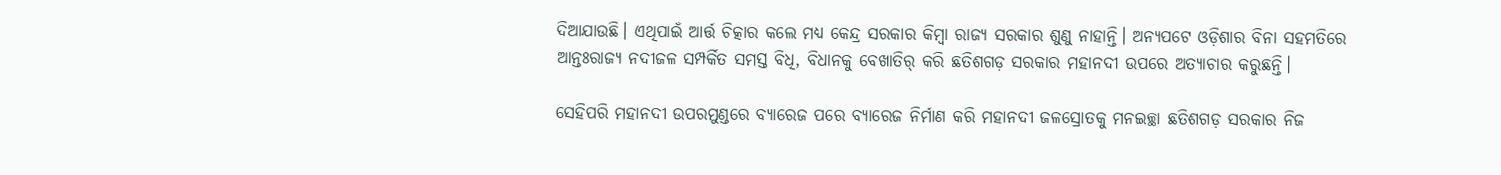ଦିଆଯାଉଛି। ଏଥିପାଇଁ ଆର୍ତ୍ତ ଚିତ୍କାର କଲେ ମଧ୍ୟ କେନ୍ଦ୍ର ସରକାର କିମ୍ବା ରାଜ୍ୟ ସରକାର ଶୁଣୁ ନାହାନ୍ତି। ଅନ୍ୟପଟେ ଓଡ଼ିଶାର ବିନା ସହମତିରେ ଆନ୍ତଃରାଜ୍ୟ ନଦୀଜଳ ସମ୍ପର୍କିତ ସମସ୍ତ ବିଧି, ବିଧାନକୁ ବେଖାତିର୍‌ କରି ଛତିଶଗଡ଼ ସରକାର ମହାନଦୀ ଉପରେ ଅତ୍ୟାଚାର କରୁଛନ୍ତି।

ସେହିପରି ମହାନଦୀ ଉପରମୁଣ୍ଡରେ ବ୍ୟାରେଜ ପରେ ବ୍ୟାରେଜ ନିର୍ମାଣ କରି ମହାନଦୀ ଜଳସ୍ରୋତକୁ ମନଇଚ୍ଛା ଛତିଶଗଡ଼ ସରକାର ନିଜ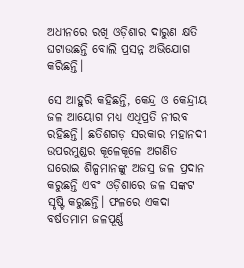ଅଧୀନରେ ରଖି ଓଡ଼ିଶାର ଦାରୁଣ କ୍ଷତି ଘଟାଉଛନ୍ତି ବୋଲି ପ୍ରସନ୍ନ ଅଭିଯୋଗ କରିଛନ୍ତି।

ସେ ଆହୁରି କହିଛନ୍ତି, କେନ୍ଦ୍ର ଓ କେନ୍ଦ୍ରୀୟ ଜଳ ଆୟୋଗ ମଧ୍ୟ ଏଧିପ୍ରତି ନୀରବ ରହିଛନ୍ତି। ଛତିଶଗଡ଼ ସରକାର ମହାନଦୀ ଉପରମୁଣ୍ଡର କୂଳେକୂଳେ ଅଗଣିତ ଘରୋଇ ଶିଳ୍ପମାନଙ୍କୁ ଅଜସ୍ର ଜଳ ପ୍ରଦାନ କରୁଛନ୍ତି ଏବଂ ଓଡ଼ିଶାରେ ଜଳ ସଙ୍କଟ ସୃଷ୍ଟି କରୁଛନ୍ତି। ଫଳରେ ଏକଦା ବର୍ଷତମାମ ଜଳପୂର୍ଣ୍ଣ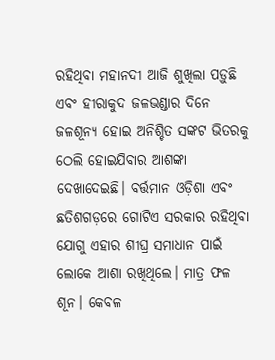ରହିଥିବା ମହାନଦୀ ଆଜି ଶୁଖିଲା ପଡ଼ୁଛି ଏବଂ ହୀରାକୁଦ ଜଳଭଣ୍ଡାର ଦିନେ ଜଳଶୂନ୍ୟ ହୋଇ ଅନିଶ୍ଚିତ ସଙ୍କଟ ଭିତରକୁ ଠେଲି ହୋଇଯିବାର ଆଶଙ୍କା ଦେଖାଦେଇଛି। ବର୍ତ୍ତମାନ ଓଡ଼ିଶା ଏବଂ ଛତିଶଗଡ଼ରେ ଗୋଟିଏ ସରକାର ରହିଥିବା ଯୋଗୁ ଏହାର ଶୀଘ୍ର ସମାଧାନ ପାଇଁ ଲୋକେ ଆଶା ରଖିଥିଲେ। ମାତ୍ର ଫଳ ଶୂନ। କେବଳ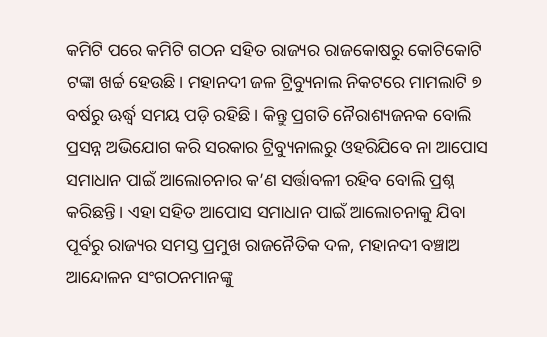କମିଟି ପରେ କମିଟି ଗଠନ ସହିତ ରାଜ୍ୟର ରାଜକୋଷରୁ କୋଟିକୋଟି ଟଙ୍କା ଖର୍ଚ୍ଚ ହେଉଛି। ମହାନଦୀ ଜଳ ଟ୍ରିବ୍ୟୁନାଲ ନିକଟରେ ମାମଲାଟି ୭ ବର୍ଷରୁ ଊର୍ଦ୍ଧ୍ୱ ସମୟ ପଡ଼ି ରହିଛି। କିନ୍ତୁ ପ୍ରଗତି ନୈରାଶ୍ୟଜନକ ବୋଲି ପ୍ରସନ୍ନ ଅଭିଯୋଗ କରି ସରକାର ଟ୍ରିବ୍ୟୁନାଲରୁ ଓହରିଯିବେ ନା ଆପୋସ ସମାଧାନ ପାଇଁ ଆଲୋଚନାର କ’ଣ ସର୍ତ୍ତାବଳୀ ରହିବ ବୋଲି ପ୍ରଶ୍ନ କରିଛନ୍ତି। ଏହା ସହିତ ଆପୋସ ସମାଧାନ ପାଇଁ ଆଲୋଚନାକୁ ଯିବା ପୂର୍ବରୁ ରାଜ୍ୟର ସମସ୍ତ ପ୍ରମୁଖ ରାଜନୈତିକ ଦଳ, ମହାନଦୀ ବଞ୍ଚାଅ ଆନ୍ଦୋଳନ ସଂଗଠନମାନଙ୍କୁ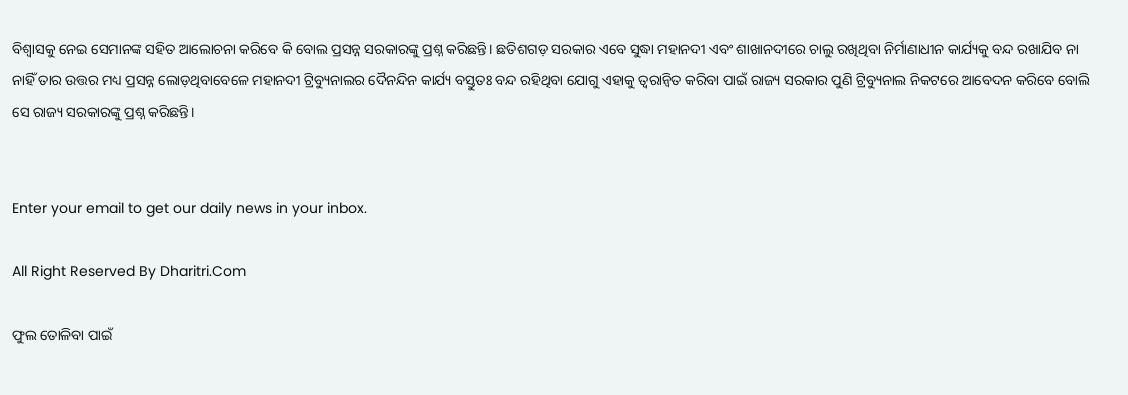ବିଶ୍ୱାସକୁ ନେଇ ସେମାନଙ୍କ ସହିତ ଆଲୋଚନା କରିବେ କି ବୋଲ ପ୍ରସନ୍ନ ସରକାରଙ୍କୁ ପ୍ରଶ୍ନ କରିଛନ୍ତି। ଛତିଶଗଡ଼ ସରକାର ଏବେ ସୁଦ୍ଧା ମହାନଦୀ ଏବଂ ଶାଖାନଦୀରେ ଚାଲୁ ରଖିଥିବା ନିର୍ମାଣାଧୀନ କାର୍ଯ୍ୟକୁ ବନ୍ଦ ରଖାଯିବ ନା ନାହିଁ ତାର ଉତ୍ତର ମଧ୍ୟ ପ୍ରସନ୍ନ ଲୋଡ଼ଥିବାବେଳେ ମହାନଦୀ ଟ୍ରିବ୍ୟୁନାଲର ଦୈନନ୍ଦିନ କାର୍ଯ୍ୟ ବସ୍ତୁତଃ ବନ୍ଦ ରହିଥିବା ଯୋଗୁ ଏହାକୁ ତ୍ୱରାନ୍ବିତ କରିବା ପାଇଁ ରାଜ୍ୟ ସରକାର ପୁଣି ଟ୍ରିବ୍ୟୁନାଲ ନିକଟରେ ଆବେଦନ କରିବେ ବୋଲି ସେ ରାଜ୍ୟ ସରକାରଙ୍କୁ ପ୍ରଶ୍ନ କରିଛନ୍ତି।


Enter your email to get our daily news in your inbox.

All Right Reserved By Dharitri.Com

ଫୁଲ ତୋଳିବା ପାଇଁ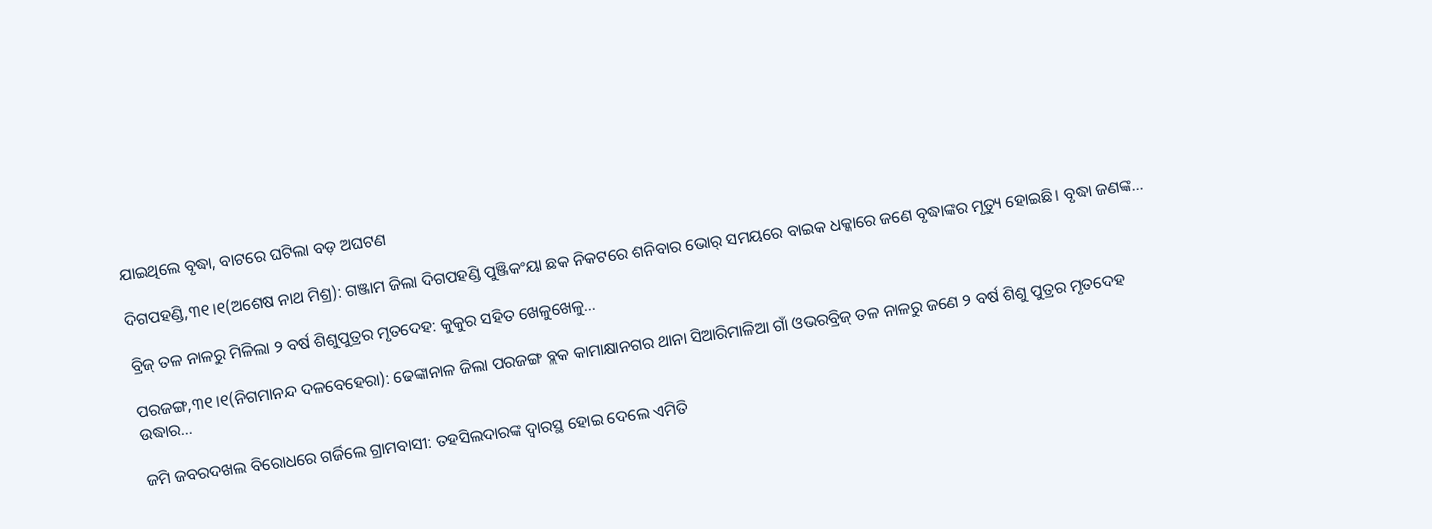ଯାଇଥିଲେ ବୃଦ୍ଧା, ବାଟରେ ଘଟିଲା ବଡ଼ ଅଘଟଣ

ଦିଗପହଣ୍ଡି,୩୧।୧(ଅଶେଷ ନାଥ ମିଶ୍ର): ଗଞ୍ଜାମ ଜିଲା ଦିଗପହଣ୍ଡି ପୁଞ୍ଜିକଂୟା ଛକ ନିକଟରେ ଶନିବାର ଭୋର୍‌ ସମୟରେ ବାଇକ ଧକ୍କାରେ ଜଣେ ବୃଦ୍ଧାଙ୍କର ମୃତ୍ୟୁ ହୋଇଛି। ବୃଦ୍ଧା ଜଣଙ୍କ…

ବ୍ରିଜ୍‌ ତଳ ନାଳରୁ ମିଳିଲା ୨ ବର୍ଷ ଶିଶୁପୁତ୍ରର ମୃତଦେହ: କୁକୁର ସହିତ ଖେଳୁଖେଳୁ…

ପରଜଙ୍ଗ,୩୧।୧(ନିଗମାନନ୍ଦ ଦଳବେହେରା): ଢେଙ୍କାନାଳ ଜିଲା ପରଜଙ୍ଗ ବ୍ଲକ କାମାକ୍ଷାନଗର ଥାନା ସିଆରିମାଳିଆ ଗାଁ ଓଭରବ୍ରିଜ୍‌ ତଳ ନାଳରୁ ଜଣେ ୨ ବର୍ଷ ଶିଶୁ ପୁତ୍ରର ମୃତଦେହ ଉଦ୍ଧାର…

ଜମି ଜବରଦଖଲ ବିରୋଧରେ ଗର୍ଜିଲେ ଗ୍ରାମବାସୀ: ତହସିଲଦାରଙ୍କ ଦ୍ୱାରସ୍ଥ ହୋଇ ଦେଲେ ଏମିତି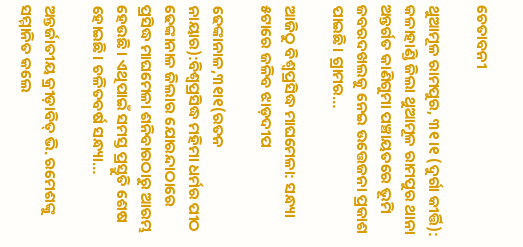ଚେତାବନୀ

ଥୁଆମୂଳ ରାମପୁର, ୩୧।୧ (ଦୁର୍ଗା କୀର୍ତ୍ତି): କଳାହାଣ୍ଡି ଜିଲା ଥୁଆମୂଳ ରାମପୁର ଥାନା ଅନ୍ତର୍ଗତ କାଣିଗୁମା ପଞ୍ଚାୟତରେ ଭୂମି ଜବରଦଖଲକୁ ନେଇ ଉତ୍ତେଜନା ପ୍ରକାଶ ପାଇଛି। ଗ୍ରାମର…

ଆଜିଠୁ ବିଶ୍ୱପ୍ରସିଦ୍ଧ ମାଘମେଳା: ସନ୍ଧ୍ୟା ୫ଟାରେ ଜଳିବ ଝାଡ଼ଦୀପ

ଢେଙ୍କାନାଳ,୩୧ା୧(ରତନ ନାୟାର):ବିଶ୍ୱପ୍ରସିଦ୍ଧ ମହିମା ଧର୍ମର ପୀଠ ଢେଙ୍କାନାଳ ଜିଲାର ଯୋରନ୍ଦାଠାରେ ପ୍ରସିଦ୍ଧ ମାଘମେଳା ଶନିବାରଠାରୁ ଆରମ୍ଭ ହେଉଛି। ଏଥିପାଇଁ ସମସ୍ତ ପ୍ରସ୍ତୁତି ଶେଷ ହୋଇଛି। ଚଳିତବର୍ଷ ସନ୍ଧ୍ୟା…

ଅନ୍ତର୍ଜାତୀୟ କ୍ରୀଡ଼ାବିତ୍‌ ଭି. ରମେଶଙ୍କୁ ସମ୍ମାନିତ କଲେ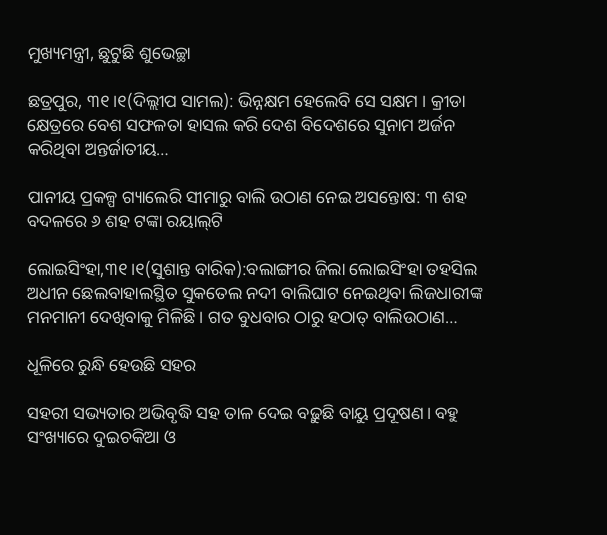ମୁଖ୍ୟମନ୍ତ୍ରୀ, ଛୁଟୁଛି ଶୁଭେଚ୍ଛା

ଛତ୍ରପୁର, ୩୧।୧(ଦିଲ୍ଲୀପ ସାମଲ): ଭିନ୍ନକ୍ଷମ ହେଲେବି ସେ ସକ୍ଷମ । କ୍ରୀଡା କ୍ଷେତ୍ରରେ ବେଶ ସଫଳତା ହାସଲ କରି ଦେଶ ବିଦେଶରେ ସୁନାମ ଅର୍ଜନ କରିଥିବା ଅନ୍ତର୍ଜାତୀୟ…

ପାନୀୟ ପ୍ରକଳ୍ପ ଗ୍ୟାଲେରି ସୀମାରୁ ବାଲି ଉଠାଣ ନେଇ ଅସନ୍ତୋଷ: ୩ ଶହ ବଦଳରେ ୬ ଶହ ଟଙ୍କା ରୟାଲ୍‌ଟି

ଲୋଇସିଂହା,୩୧।୧(ସୁଶାନ୍ତ ବାରିକ):ବଲାଙ୍ଗୀର ଜିଲା ଲୋଇସିଂହା ତହସିଲ ଅଧୀନ ଛେଲବାହାଲସ୍ଥିତ ସୁକତେଲ ନଦୀ ବାଲିଘାଟ ନେଇଥିବା ଲିଜଧାରୀଙ୍କ ମନମାନୀ ଦେଖିବାକୁ ମିଳିଛି। ଗତ ବୁଧବାର ଠାରୁ ହଠାତ୍‌ ବାଲିଉଠାଣ…

ଧୂଳିରେ ରୁନ୍ଧି ହେଉଛି ସହର

ସହରୀ ସଭ୍ୟତାର ଅଭିବୃଦ୍ଧି ସହ ତାଳ ଦେଇ ବଢ଼ୁଛି ବାୟୁ ପ୍ରଦୂଷଣ। ବହୁ ସଂଖ୍ୟାରେ ଦୁଇଚକିଆ ଓ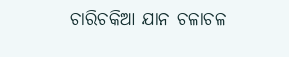ଚାରିଚକିଆ ଯାନ ଚଳାଚଳ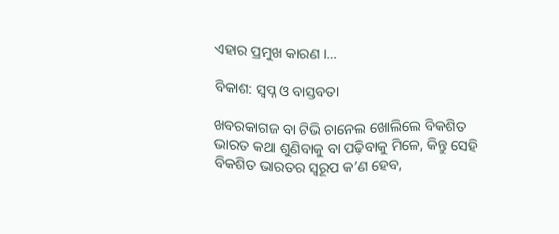ଏହାର ପ୍ରମୁଖ କାରଣ ।…

ବିକାଶ: ସ୍ବପ୍ନ ଓ ବାସ୍ତବତା

ଖବରକାଗଜ ବା ଟିଭି ଚାନେଲ ଖୋଲିଲେ ବିକଶିତ ଭାରତ କଥା ଶୁଣିବାକୁ ବା ପଢ଼ିବାକୁ ମିଳେ, କିନ୍ତୁ ସେହି ବିକଶିତ ଭାରତର ସ୍ବରୂପ କ’ଣ ହେବ,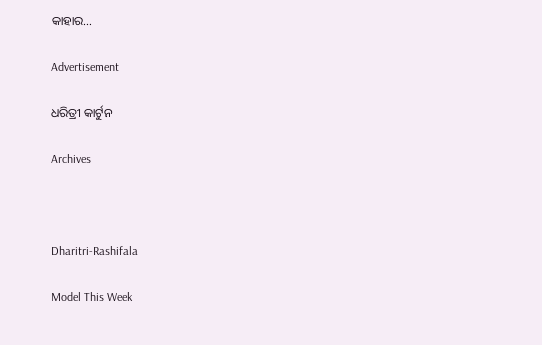କାହାର…

Advertisement

ଧରିତ୍ରୀ କାର୍ଟୁନ

Archives



Dharitri-Rashifala

Model This Week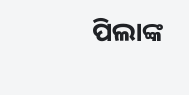ପିଲାଙ୍କ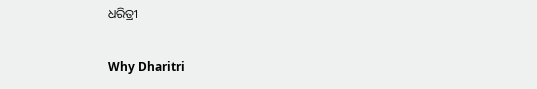ଧରିତ୍ରୀ

Why Dharitri